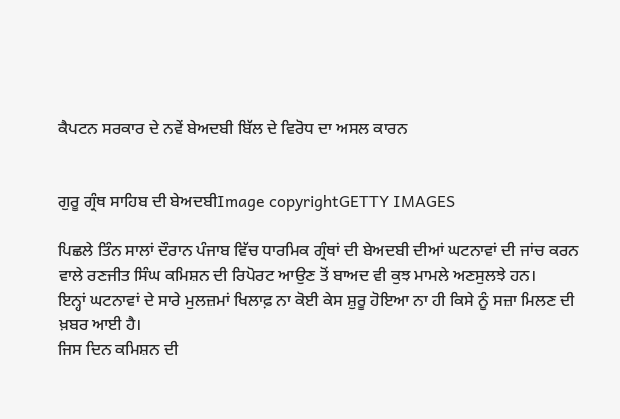ਕੈਪਟਨ ਸਰਕਾਰ ਦੇ ਨਵੇਂ ਬੇਅਦਬੀ ਬਿੱਲ ਦੇ ਵਿਰੋਧ ਦਾ ਅਸਲ ਕਾਰਨ


ਗੁਰੂ ਗ੍ਰੰਥ ਸਾਹਿਬ ਦੀ ਬੇਅਦਬੀImage copyrightGETTY IMAGES

ਪਿਛਲੇ ਤਿੰਨ ਸਾਲਾਂ ਦੌਰਾਨ ਪੰਜਾਬ ਵਿੱਚ ਧਾਰਮਿਕ ਗ੍ਰੰਥਾਂ ਦੀ ਬੇਅਦਬੀ ਦੀਆਂ ਘਟਨਾਵਾਂ ਦੀ ਜਾਂਚ ਕਰਨ ਵਾਲੇ ਰਣਜੀਤ ਸਿੰਘ ਕਮਿਸ਼ਨ ਦੀ ਰਿਪੋਰਟ ਆਉਣ ਤੋਂ ਬਾਅਦ ਵੀ ਕੁਝ ਮਾਮਲੇ ਅਣਸੁਲਝੇ ਹਨ।
ਇਨ੍ਹਾਂ ਘਟਨਾਵਾਂ ਦੇ ਸਾਰੇ ਮੁਲਜ਼ਮਾਂ ਖਿਲਾਫ਼ ਨਾ ਕੋਈ ਕੇਸ ਸ਼ੁਰੂ ਹੋਇਆ ਨਾ ਹੀ ਕਿਸੇ ਨੂੰ ਸਜ਼ਾ ਮਿਲਣ ਦੀ ਖ਼ਬਰ ਆਈ ਹੈ।
ਜਿਸ ਦਿਨ ਕਮਿਸ਼ਨ ਦੀ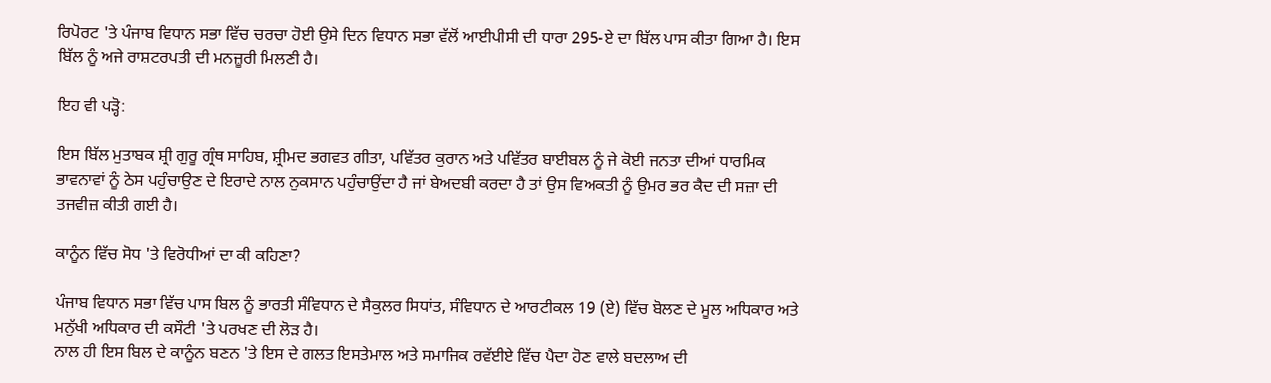ਰਿਪੋਰਟ 'ਤੇ ਪੰਜਾਬ ਵਿਧਾਨ ਸਭਾ ਵਿੱਚ ਚਰਚਾ ਹੋਈ ਉਸੇ ਦਿਨ ਵਿਧਾਨ ਸਭਾ ਵੱਲੋਂ ਆਈਪੀਸੀ ਦੀ ਧਾਰਾ 295-ਏ ਦਾ ਬਿੱਲ ਪਾਸ ਕੀਤਾ ਗਿਆ ਹੈ। ਇਸ ਬਿੱਲ ਨੂੰ ਅਜੇ ਰਾਸ਼ਟਰਪਤੀ ਦੀ ਮਨਜ਼ੂਰੀ ਮਿਲਣੀ ਹੈ।

ਇਹ ਵੀ ਪੜ੍ਹੋ:

ਇਸ ਬਿੱਲ ਮੁਤਾਬਕ ਸ਼੍ਰੀ ਗੁਰੂ ਗ੍ਰੰਥ ਸਾਹਿਬ, ਸ਼੍ਰੀਮਦ ਭਗਵਤ ਗੀਤਾ, ਪਵਿੱਤਰ ਕੁਰਾਨ ਅਤੇ ਪਵਿੱਤਰ ਬਾਈਬਲ ਨੂੰ ਜੇ ਕੋਈ ਜਨਤਾ ਦੀਆਂ ਧਾਰਮਿਕ ਭਾਵਨਾਵਾਂ ਨੂੰ ਠੇਸ ਪਹੁੰਚਾਉਣ ਦੇ ਇਰਾਦੇ ਨਾਲ ਨੁਕਸਾਨ ਪਹੁੰਚਾਉਂਦਾ ਹੈ ਜਾਂ ਬੇਅਦਬੀ ਕਰਦਾ ਹੈ ਤਾਂ ਉਸ ਵਿਅਕਤੀ ਨੂੰ ਉਮਰ ਭਰ ਕੈਦ ਦੀ ਸਜ਼ਾ ਦੀ ਤਜਵੀਜ਼ ਕੀਤੀ ਗਈ ਹੈ।

ਕਾਨੂੰਨ ਵਿੱਚ ਸੋਧ 'ਤੇ ਵਿਰੋਧੀਆਂ ਦਾ ਕੀ ਕਹਿਣਾ?

ਪੰਜਾਬ ਵਿਧਾਨ ਸਭਾ ਵਿੱਚ ਪਾਸ ਬਿਲ ਨੂੰ ਭਾਰਤੀ ਸੰਵਿਧਾਨ ਦੇ ਸੈਕੁਲਰ ਸਿਧਾਂਤ, ਸੰਵਿਧਾਨ ਦੇ ਆਰਟੀਕਲ 19 (ਏ) ਵਿੱਚ ਬੋਲਣ ਦੇ ਮੂਲ ਅਧਿਕਾਰ ਅਤੇ ਮਨੁੱਖੀ ਅਧਿਕਾਰ ਦੀ ਕਸੌਟੀ 'ਤੇ ਪਰਖਣ ਦੀ ਲੋੜ ਹੈ।
ਨਾਲ ਹੀ ਇਸ ਬਿਲ ਦੇ ਕਾਨੂੰਨ ਬਣਨ 'ਤੇ ਇਸ ਦੇ ਗਲਤ ਇਸਤੇਮਾਲ ਅਤੇ ਸਮਾਜਿਕ ਰਵੱਈਏ ਵਿੱਚ ਪੈਦਾ ਹੋਣ ਵਾਲੇ ਬਦਲਾਅ ਦੀ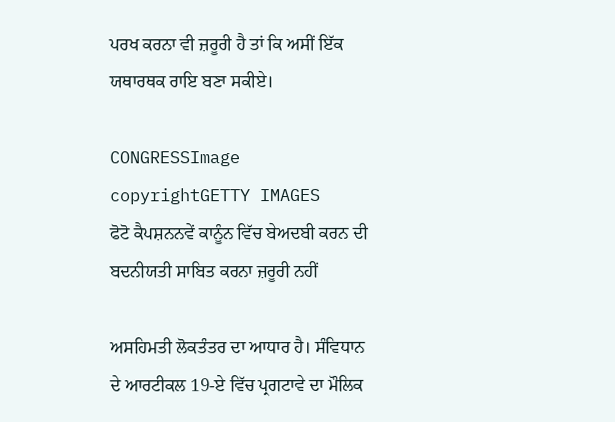ਪਰਖ ਕਰਨਾ ਵੀ ਜ਼ਰੂਰੀ ਹੈ ਤਾਂ ਕਿ ਅਸੀਂ ਇੱਕ ਯਥਾਰਥਕ ਰਾਇ ਬਣਾ ਸਕੀਏ।

CONGRESSImage copyrightGETTY IMAGES
ਫੋਟੋ ਕੈਪਸ਼ਨਨਵੇਂ ਕਾਨੂੰਨ ਵਿੱਚ ਬੇਅਦਬੀ ਕਰਨ ਦੀ ਬਦਨੀਯਤੀ ਸਾਬਿਤ ਕਰਨਾ ਜ਼ਰੂਰੀ ਨਹੀਂ

ਅਸਹਿਮਤੀ ਲੋਕਤੰਤਰ ਦਾ ਆਧਾਰ ਹੈ। ਸੰਵਿਧਾਨ ਦੇ ਆਰਟੀਕਲ 19-ਏ ਵਿੱਚ ਪ੍ਰਗਟਾਵੇ ਦਾ ਮੌਲਿਕ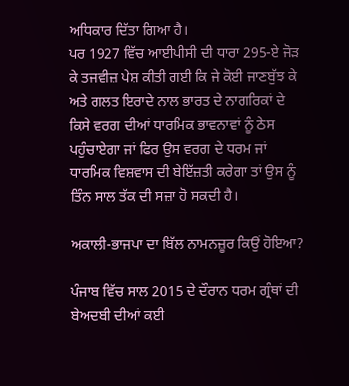ਅਧਿਕਾਰ ਦਿੱਤਾ ਗਿਆ ਹੈ।
ਪਰ 1927 ਵਿੱਚ ਆਈਪੀਸੀ ਦੀ ਧਾਰਾ 295-ਏ ਜੋੜ ਕੇ ਤਜਵੀਜ਼ ਪੇਸ਼ ਕੀਤੀ ਗਈ ਕਿ ਜੇ ਕੋਈ ਜਾਣਬੁੱਝ ਕੇ ਅਤੇ ਗਲਤ ਇਰਾਦੇ ਨਾਲ ਭਾਰਤ ਦੇ ਨਾਗਰਿਕਾਂ ਦੇ ਕਿਸੇ ਵਰਗ ਦੀਆਂ ਧਾਰਮਿਕ ਭਾਵਨਾਵਾਂ ਨੂੰ ਠੇਸ ਪਹੁੰਚਾਏਗਾ ਜਾਂ ਫਿਰ ਉਸ ਵਰਗ ਦੇ ਧਰਮ ਜਾਂ ਧਾਰਮਿਕ ਵਿਸ਼ਵਾਸ ਦੀ ਬੇਇੱਜ਼ਤੀ ਕਰੇਗਾ ਤਾਂ ਉਸ ਨੂੰ ਤਿੰਨ ਸਾਲ ਤੱਕ ਦੀ ਸਜ਼ਾ ਹੋ ਸਕਦੀ ਹੈ।

ਅਕਾਲੀ-ਭਾਜਪਾ ਦਾ ਬਿੱਲ ਨਾਮਨਜ਼ੂਰ ਕਿਉਂ ਹੋਇਆ?

ਪੰਜਾਬ ਵਿੱਚ ਸਾਲ 2015 ਦੇ ਦੌਰਾਨ ਧਰਮ ਗ੍ਰੰਥਾਂ ਦੀ ਬੇਅਦਬੀ ਦੀਆਂ ਕਈ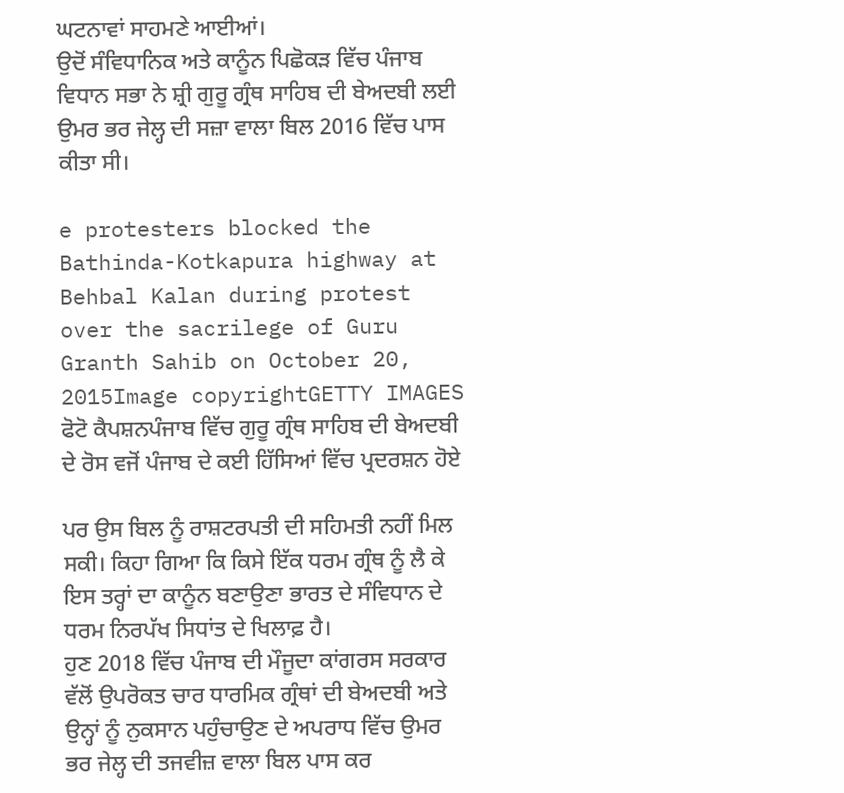ਘਟਨਾਵਾਂ ਸਾਹਮਣੇ ਆਈਆਂ।
ਉਦੋਂ ਸੰਵਿਧਾਨਿਕ ਅਤੇ ਕਾਨੂੰਨ ਪਿਛੋਕੜ ਵਿੱਚ ਪੰਜਾਬ ਵਿਧਾਨ ਸਭਾ ਨੇ ਸ਼੍ਰੀ ਗੁਰੂ ਗ੍ਰੰਥ ਸਾਹਿਬ ਦੀ ਬੇਅਦਬੀ ਲਈ ਉਮਰ ਭਰ ਜੇਲ੍ਹ ਦੀ ਸਜ਼ਾ ਵਾਲਾ ਬਿਲ 2016 ਵਿੱਚ ਪਾਸ ਕੀਤਾ ਸੀ।

e protesters blocked the Bathinda-Kotkapura highway at Behbal Kalan during protest over the sacrilege of Guru Granth Sahib on October 20, 2015Image copyrightGETTY IMAGES
ਫੋਟੋ ਕੈਪਸ਼ਨਪੰਜਾਬ ਵਿੱਚ ਗੁਰੂ ਗ੍ਰੰਥ ਸਾਹਿਬ ਦੀ ਬੇਅਦਬੀ ਦੇ ਰੋਸ ਵਜੋਂ ਪੰਜਾਬ ਦੇ ਕਈ ਹਿੱਸਿਆਂ ਵਿੱਚ ਪ੍ਰਦਰਸ਼ਨ ਹੋਏ

ਪਰ ਉਸ ਬਿਲ ਨੂੰ ਰਾਸ਼ਟਰਪਤੀ ਦੀ ਸਹਿਮਤੀ ਨਹੀਂ ਮਿਲ ਸਕੀ। ਕਿਹਾ ਗਿਆ ਕਿ ਕਿਸੇ ਇੱਕ ਧਰਮ ਗ੍ਰੰਥ ਨੂੰ ਲੈ ਕੇ ਇਸ ਤਰ੍ਹਾਂ ਦਾ ਕਾਨੂੰਨ ਬਣਾਉਣਾ ਭਾਰਤ ਦੇ ਸੰਵਿਧਾਨ ਦੇ ਧਰਮ ਨਿਰਪੱਖ ਸਿਧਾਂਤ ਦੇ ਖਿਲਾਫ਼ ਹੈ।
ਹੁਣ 2018 ਵਿੱਚ ਪੰਜਾਬ ਦੀ ਮੌਜੂਦਾ ਕਾਂਗਰਸ ਸਰਕਾਰ ਵੱਲੋਂ ਉਪਰੋਕਤ ਚਾਰ ਧਾਰਮਿਕ ਗ੍ਰੰਥਾਂ ਦੀ ਬੇਅਦਬੀ ਅਤੇ ਉਨ੍ਹਾਂ ਨੂੰ ਨੁਕਸਾਨ ਪਹੁੰਚਾਉਣ ਦੇ ਅਪਰਾਧ ਵਿੱਚ ਉਮਰ ਭਰ ਜੇਲ੍ਹ ਦੀ ਤਜਵੀਜ਼ ਵਾਲਾ ਬਿਲ ਪਾਸ ਕਰ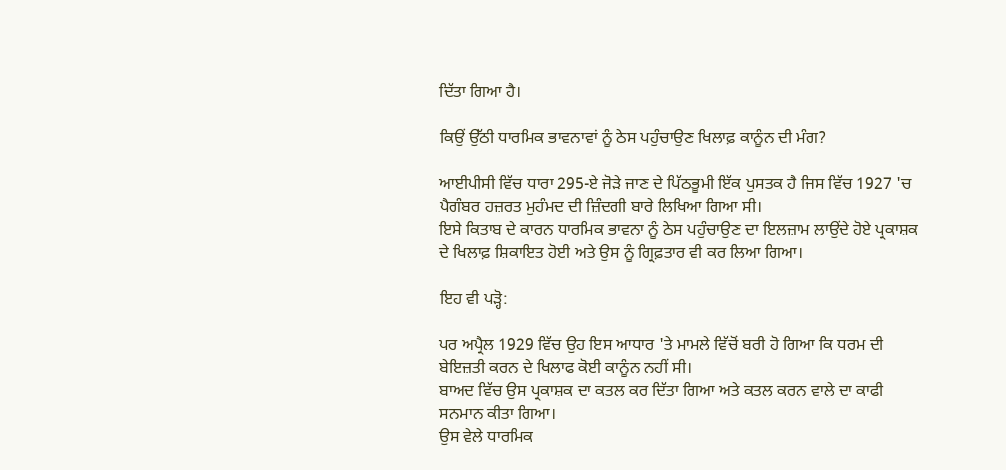ਦਿੱਤਾ ਗਿਆ ਹੈ।

ਕਿਉਂ ਉੱਠੀ ਧਾਰਮਿਕ ਭਾਵਨਾਵਾਂ ਨੂੰ ਠੇਸ ਪਹੁੰਚਾਉਣ ਖਿਲਾਫ਼ ਕਾਨੂੰਨ ਦੀ ਮੰਗ?

ਆਈਪੀਸੀ ਵਿੱਚ ਧਾਰਾ 295-ਏ ਜੋੜੇ ਜਾਣ ਦੇ ਪਿੱਠਭੂਮੀ ਇੱਕ ਪੁਸਤਕ ਹੈ ਜਿਸ ਵਿੱਚ 1927 'ਚ ਪੈਗੰਬਰ ਹਜ਼ਰਤ ਮੁਹੰਮਦ ਦੀ ਜ਼ਿੰਦਗੀ ਬਾਰੇ ਲਿਖਿਆ ਗਿਆ ਸੀ।
ਇਸੇ ਕਿਤਾਬ ਦੇ ਕਾਰਨ ਧਾਰਮਿਕ ਭਾਵਨਾ ਨੂੰ ਠੇਸ ਪਹੁੰਚਾਉਣ ਦਾ ਇਲਜ਼ਾਮ ਲਾਉਂਦੇ ਹੋਏ ਪ੍ਰਕਾਸ਼ਕ ਦੇ ਖਿਲਾਫ਼ ਸ਼ਿਕਾਇਤ ਹੋਈ ਅਤੇ ਉਸ ਨੂੰ ਗ੍ਰਿਫ਼ਤਾਰ ਵੀ ਕਰ ਲਿਆ ਗਿਆ।

ਇਹ ਵੀ ਪੜ੍ਹੋ:

ਪਰ ਅਪ੍ਰੈਲ 1929 ਵਿੱਚ ਉਹ ਇਸ ਆਧਾਰ 'ਤੇ ਮਾਮਲੇ ਵਿੱਚੋਂ ਬਰੀ ਹੋ ਗਿਆ ਕਿ ਧਰਮ ਦੀ ਬੇਇਜ਼ਤੀ ਕਰਨ ਦੇ ਖਿਲਾਫ ਕੋਈ ਕਾਨੂੰਨ ਨਹੀਂ ਸੀ।
ਬਾਅਦ ਵਿੱਚ ਉਸ ਪ੍ਰਕਾਸ਼ਕ ਦਾ ਕਤਲ ਕਰ ਦਿੱਤਾ ਗਿਆ ਅਤੇ ਕਤਲ ਕਰਨ ਵਾਲੇ ਦਾ ਕਾਫੀ ਸਨਮਾਨ ਕੀਤਾ ਗਿਆ।
ਉਸ ਵੇਲੇ ਧਾਰਮਿਕ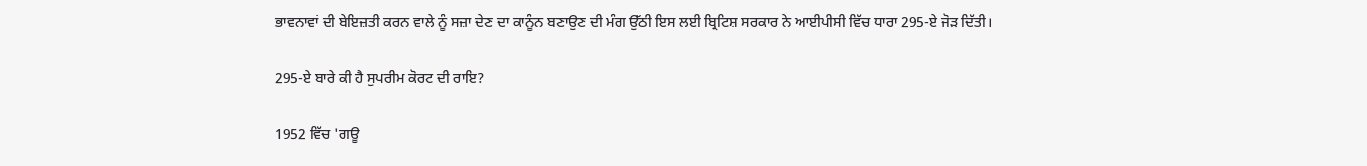ਭਾਵਨਾਵਾਂ ਦੀ ਬੇਇਜ਼ਤੀ ਕਰਨ ਵਾਲੇ ਨੂੰ ਸਜ਼ਾ ਦੇਣ ਦਾ ਕਾਨੂੰਨ ਬਣਾਉਣ ਦੀ ਮੰਗ ਉੱਠੀ ਇਸ ਲਈ ਬ੍ਰਿਟਿਸ਼ ਸਰਕਾਰ ਨੇ ਆਈਪੀਸੀ ਵਿੱਚ ਧਾਰਾ 295-ਏ ਜੋੜ ਦਿੱਤੀ।

295-ਏ ਬਾਰੇ ਕੀ ਹੈ ਸੁਪਰੀਮ ਕੋਰਟ ਦੀ ਰਾਇ?

1952 ਵਿੱਚ 'ਗਊ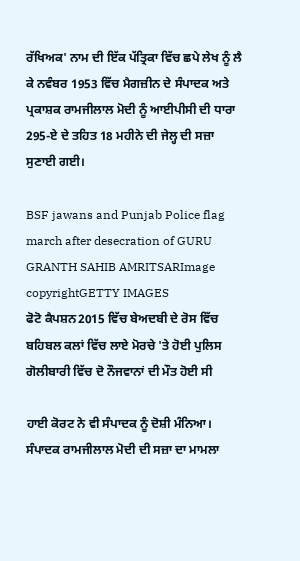ਰੱਖਿਅਕ' ਨਾਮ ਦੀ ਇੱਕ ਪੱਤ੍ਰਿਕਾ ਵਿੱਚ ਛਪੇ ਲੇਖ ਨੂੰ ਲੈ ਕੇ ਨਵੰਬਰ 1953 ਵਿੱਚ ਮੈਗਜ਼ੀਨ ਦੇ ਸੰਪਾਦਕ ਅਤੇ ਪ੍ਰਕਾਸ਼ਕ ਰਾਮਜੀਲਾਲ ਮੋਦੀ ਨੂੰ ਆਈਪੀਸੀ ਦੀ ਧਾਰਾ 295-ਏ ਦੇ ਤਹਿਤ 18 ਮਹੀਨੇ ਦੀ ਜੇਲ੍ਹ ਦੀ ਸਜ਼ਾ ਸੁਣਾਈ ਗਈ।

BSF jawans and Punjab Police flag march after desecration of GURU GRANTH SAHIB AMRITSARImage copyrightGETTY IMAGES
ਫੋਟੋ ਕੈਪਸ਼ਨ2015 ਵਿੱਚ ਬੇਅਦਬੀ ਦੇ ਰੋਸ ਵਿੱਚ ਬਹਿਬਲ ਕਲਾਂ ਵਿੱਚ ਲਾਏ ਮੋਰਚੇ 'ਤੇ ਹੋਈ ਪੁਲਿਸ ਗੋਲੀਬਾਰੀ ਵਿੱਚ ਦੋ ਨੌਜਵਾਨਾਂ ਦੀ ਮੌਤ ਹੋਈ ਸੀ

ਹਾਈ ਕੋਰਟ ਨੇ ਵੀ ਸੰਪਾਦਕ ਨੂੰ ਦੋਸ਼ੀ ਮੰਨਿਆ। ਸੰਪਾਦਕ ਰਾਮਜੀਲਾਲ ਮੋਦੀ ਦੀ ਸਜ਼ਾ ਦਾ ਮਾਮਲਾ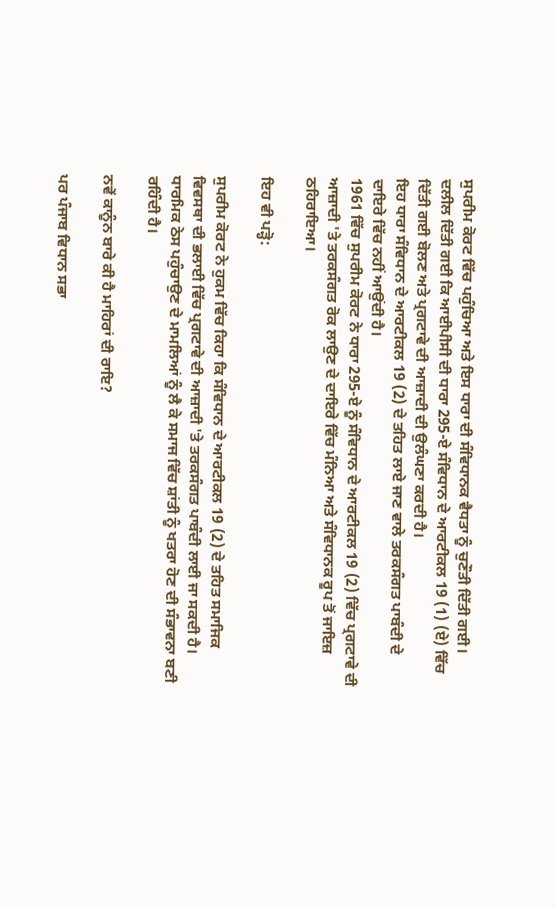ਸੁਪਰੀਮ ਕੋਰਟ ਵਿੱਚ ਪਹੁੰਚਿਆ ਅਤੇ ਇਸ ਧਾਰਾ ਦੀ ਸੰਵਿਧਾਨਕ ਵੈਧਤਾ ਨੂੰ ਚੁਣੌਤੀ ਦਿੱਤੀ ਗਈ।
ਦਲੀਲ ਦਿੱਤੀ ਗਈ ਕਿ ਆਈਪੀਸੀ ਦੀ ਧਾਰਾ 295-ਏ ਸੰਵਿਧਾਨ ਦੇ ਆਰਟੀਕਲ 19 (1) (ਏ) ਵਿੱਚ ਦਿੱਤੀ ਗਈ ਬੋਲਣ ਅਤੇ ਪ੍ਰਗਟਾਵੇ ਦੀ ਆਜ਼ਾਦੀ ਦੀ ਉਲੰਘਣਾ ਕਰਦੀ ਹੈ।
ਇਹ ਧਾਰਾ ਸੰਵਿਧਾਨ ਦੇ ਆਰਟੀਕਲ 19 (2) ਦੇ ਤਹਿਤ ਲਾਏ ਜਾਣ ਵਾਲੇ ਤਰਕਸੰਗਤ ਪਾਬੰਦੀ ਦੇ ਦਾਇਰੇ ਵਿੱਚ ਨਹੀਂ ਆਉਂਦੀ ਹੈ।
1961 ਵਿੱਚ ਸੁਪਰੀਮ ਕੋਰਟ ਨੇ ਧਾਰਾ 295-ਏ ਨੂੰ ਸੰਵਿਧਾਨ ਦੇ ਆਰਟੀਕਲ 19 (2) ਵਿੱਚ ਪ੍ਰਗਟਾਵੇ ਦੀ ਆਜ਼ਾਦੀ 'ਤੇ ਤਰਕਸੰਗਤ ਰੋਕ ਲਾਉਣ ਦੇ ਦਾਇਰੇ ਵਿੱਚ ਮੰਨਿਆ ਅਤੇ ਸੰਵਿਧਾਨਕ ਰੂਪ ਤੋਂ ਜਾਇਜ਼ ਠਹਿਰਾਇਆ।

ਇਹ ਵੀ ਪੜ੍ਹੋ:

ਸੁਪਰੀਮ ਕੋਰਟ ਨੇ ਹੁਕਮ ਵਿੱਚ ਕਿਹਾ ਕਿ ਸੰਵਿਧਾਨ ਦੇ ਆਰਟੀਕਲ 19 (2) ਦੇ ਤਹਿਤ ਸਮਾਜਿਕ ਵਿਵਸਥਾ ਦੀ ਭਲਾਈ ਵਿੱਚ ਪ੍ਰਗਟਾਵੇ ਦੀ ਆਜ਼ਾਦੀ 'ਤੇ ਤਰਕਸੰਗਤ ਪਾਬੰਦੀ ਲਾਈ ਜਾ ਸਕਦੀ ਹੈ। ਧਾਰਮਿਕ ਠੇਸ ਪਹੁੰਚਾਉਣ ਦੇ ਮਾਮਲਿਆਂ ਨੂੰ ਲੈ ਕੇ ਸਮਾਜ ਵਿੱਚ ਸ਼ਾਂਤੀ ਨੂੰ ਖਤਰਾ ਹੋਣ ਦੀ ਸੰਭਾਵਨਾ ਬਣੀ ਰਹਿੰਦੀ ਹੈ।

ਨਵੇਂ ਕਾਨੂੰਨ ਬਾਰੇ ਕੀ ਹੈ ਮਾਹਿਰਾਂ ਦੀ ਰਾਇ?

ਪਰ ਪੰਜਾਬ ਵਿਧਾਨ ਸਭਾ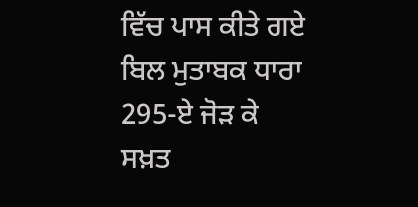ਵਿੱਚ ਪਾਸ ਕੀਤੇ ਗਏ ਬਿਲ ਮੁਤਾਬਕ ਧਾਰਾ 295-ਏ ਜੋੜ ਕੇ ਸਖ਼ਤ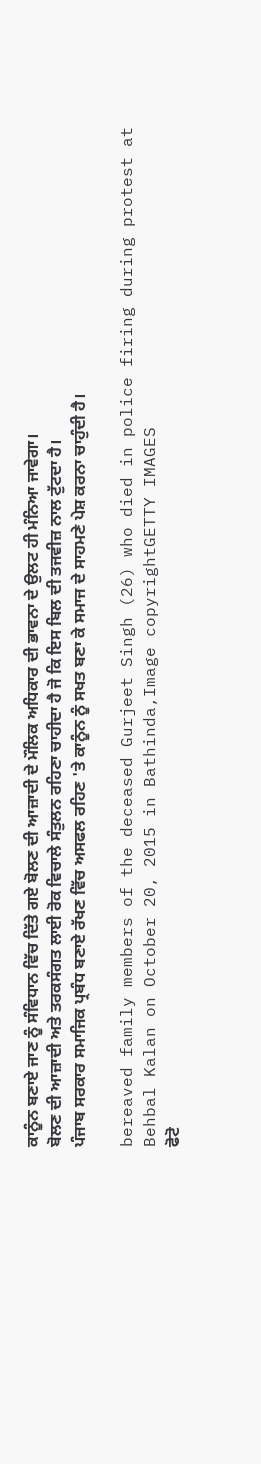ਕਾਨੂੰਨ ਬਣਾਏ ਜਾਣ ਨੂੰ ਸੰਵਿਧਾਨ ਵਿੱਚ ਦਿੱਤੇ ਗਏ ਬੋਲਣ ਦੀ ਆਜ਼ਾਦੀ ਦੇ ਮੌਲਿਕ ਅਧਿਕਾਰ ਦੀ ਭਾਵਨਾ ਦੇ ਉਲਟ ਹੀ ਮੰਨਿਆ ਜਾਵੇਗਾ।
ਬੋਲਣ ਦੀ ਆਜ਼ਾਦੀ ਅਤੇ ਤਰਕਸੰਗਤ ਲਾਈ ਰੋਕ ਵਿਚਾਲੇ ਸੰਤੁਲਨ ਰਹਿਣਾ ਚਾਹੀਦਾ ਹੈ ਜੋ ਕਿ ਇਸ ਬਿਲ ਦੀ ਤਜਵੀਜ਼ ਨਾਲ ਟੁੱਟਦਾ ਹੈ।
ਪੰਜਾਬ ਸਰਕਾਰ ਸਮਾਜਿਕ ਪ੍ਰਬੰਧ ਬਣਾਏ ਰੱਖਣ ਵਿੱਚ ਅਸਫਲ ਰਹਿਣ 'ਤੇ ਕਾਨੂੰਨ ਨੂੰ ਸਖਤ ਬਣਾ ਕੇ ਸਮਾਜ ਦੇ ਸਾਹਮਣੇ ਪੇਸ਼ ਕਰਨਾ ਚਾਹੁੰਦੀ ਹੈ।

bereaved family members of the deceased Gurjeet Singh (26) who died in police firing during protest at Behbal Kalan on October 20, 2015 in Bathinda,Image copyrightGETTY IMAGES
ਫੋਟੋ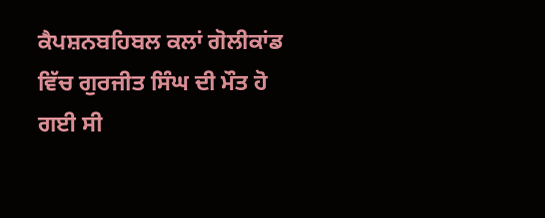ਕੈਪਸ਼ਨਬਹਿਬਲ ਕਲਾਂ ਗੋਲੀਕਾਂਡ ਵਿੱਚ ਗੁਰਜੀਤ ਸਿੰਘ ਦੀ ਮੌਤ ਹੋ ਗਈ ਸੀ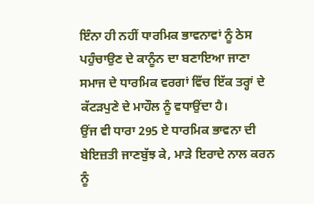ਇੰਨਾ ਹੀ ਨਹੀਂ ਧਾਰਮਿਕ ਭਾਵਨਾਵਾਂ ਨੂੰ ਠੇਸ ਪਹੁੰਚਾਉਣ ਦੇ ਕਾਨੂੰਨ ਦਾ ਬਣਾਇਆ ਜਾਣਾ ਸਮਾਜ ਦੇ ਧਾਰਮਿਕ ਵਰਗਾਂ ਵਿੱਚ ਇੱਕ ਤਰ੍ਹਾਂ ਦੇ ਕੱਟੜਪੁਣੇ ਦੇ ਮਾਹੌਲ ਨੂੰ ਵਧਾਉਂਦਾ ਹੈ।
ਉਂਜ ਵੀ ਧਾਰਾ 295 ਏ ਧਾਰਮਿਕ ਭਾਵਨਾ ਦੀ ਬੇਇਜ਼ਤੀ ਜਾਣਬੁੱਝ ਕੇ, ਮਾੜੇ ਇਰਾਦੇ ਨਾਲ ਕਰਨ ਨੂੰ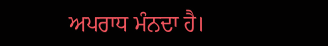ਅਪਰਾਧ ਮੰਨਦਾ ਹੈ।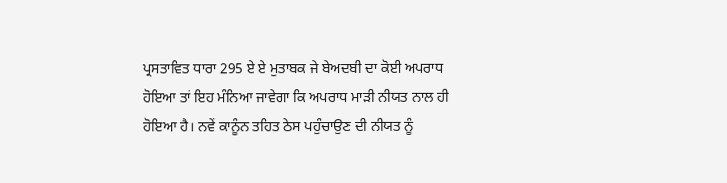ਪ੍ਰਸਤਾਵਿਤ ਧਾਰਾ 295 ਏ ਏ ਮੁਤਾਬਕ ਜੇ ਬੇਅਦਬੀ ਦਾ ਕੋਈ ਅਪਰਾਧ ਹੋਇਆ ਤਾਂ ਇਹ ਮੰਨਿਆ ਜਾਵੇਗਾ ਕਿ ਅਪਰਾਧ ਮਾੜੀ ਨੀਯਤ ਨਾਲ ਹੀ ਹੋਇਆ ਹੈ। ਨਵੇਂ ਕਾਨੂੰਨ ਤਹਿਤ ਠੇਸ ਪਹੁੰਚਾਉਣ ਦੀ ਨੀਯਤ ਨੂੰ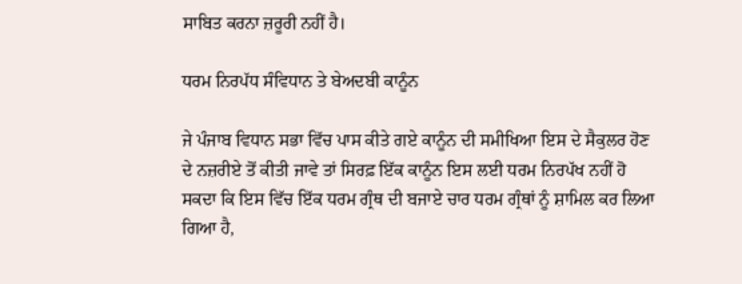ਸਾਬਿਤ ਕਰਨਾ ਜ਼ਰੂਰੀ ਨਹੀਂ ਹੈ।

ਧਰਮ ਨਿਰਪੱਧ ਸੰਵਿਧਾਨ ਤੇ ਬੇਅਦਬੀ ਕਾਨੂੰਨ

ਜੇ ਪੰਜਾਬ ਵਿਧਾਨ ਸਭਾ ਵਿੱਚ ਪਾਸ ਕੀਤੇ ਗਏ ਕਾਨੂੰਨ ਦੀ ਸਮੀਖਿਆ ਇਸ ਦੇ ਸੈਕੁਲਰ ਹੋਣ ਦੇ ਨਜ਼ਰੀਏ ਤੋਂ ਕੀਤੀ ਜਾਵੇ ਤਾਂ ਸਿਰਫ਼ ਇੱਕ ਕਾਨੂੰਨ ਇਸ ਲਈ ਧਰਮ ਨਿਰਪੱਖ ਨਹੀਂ ਹੋ ਸਕਦਾ ਕਿ ਇਸ ਵਿੱਚ ਇੱਕ ਧਰਮ ਗ੍ਰੰਥ ਦੀ ਬਜਾਏ ਚਾਰ ਧਰਮ ਗ੍ਰੰਥਾਂ ਨੂੰ ਸ਼ਾਮਿਲ ਕਰ ਲਿਆ ਗਿਆ ਹੈ,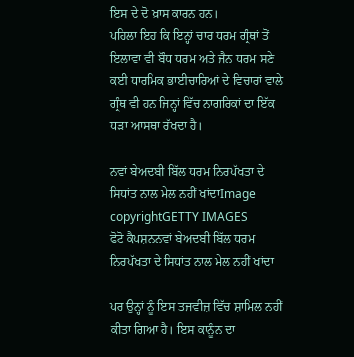ਇਸ ਦੇ ਦੋ ਖ਼ਾਸ ਕਾਰਨ ਹਨ।
ਪਹਿਲਾ ਇਹ ਕਿ ਇਨ੍ਹਾਂ ਚਾਰ ਧਰਮ ਗ੍ਰੰਥਾਂ ਤੋਂ ਇਲਾਵਾ ਵੀ ਬੌਧ ਧਰਮ ਅਤੇ ਜੈਨ ਧਰਮ ਸਣੇ ਕਈ ਧਾਰਮਿਕ ਭਾਈਚਾਰਿਆਂ ਦੇ ਵਿਚਾਰਾਂ ਵਾਲੇ ਗ੍ਰੰਥ ਵੀ ਹਨ ਜਿਨ੍ਹਾਂ ਵਿੱਚ ਨਾਗਰਿਕਾਂ ਦਾ ਇੱਕ ਧੜਾ ਆਸਥਾ ਰੱਖਦਾ ਹੈ।

ਨਵਾਂ ਬੇਅਦਬੀ ਬਿੱਲ ਧਰਮ ਨਿਰਪੱਖਤਾ ਦੇ ਸਿਧਾਂਤ ਨਾਲ ਮੇਲ ਨਹੀਂ ਖਾਂਦਾImage copyrightGETTY IMAGES
ਫੋਟੋ ਕੈਪਸ਼ਨਨਵਾਂ ਬੇਅਦਬੀ ਬਿੱਲ ਧਰਮ ਨਿਰਪੱਖਤਾ ਦੇ ਸਿਧਾਂਤ ਨਾਲ ਮੇਲ ਨਹੀਂ ਖਾਂਦਾ

ਪਰ ਉਨ੍ਹਾਂ ਨੂੰ ਇਸ ਤਜਵੀਜ਼ ਵਿੱਚ ਸ਼ਾਮਿਲ ਨਹੀਂ ਕੀਤਾ ਗਿਆ ਹੈ। ਇਸ ਕਾਨੂੰਨ ਦਾ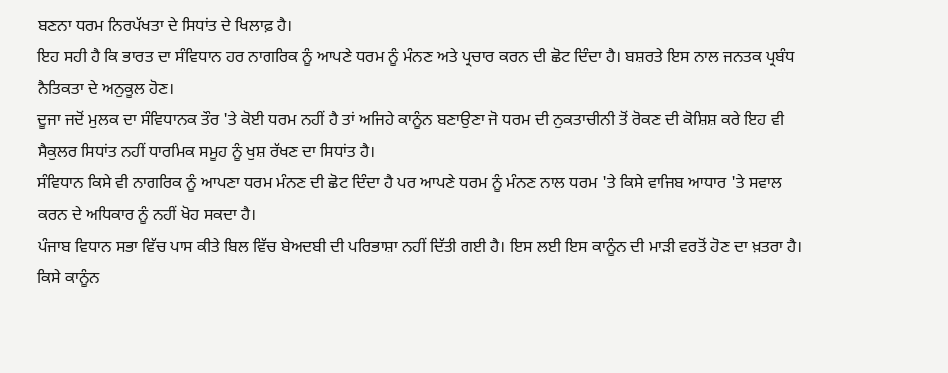ਬਣਨਾ ਧਰਮ ਨਿਰਪੱਖਤਾ ਦੇ ਸਿਧਾਂਤ ਦੇ ਖਿਲਾਫ਼ ਹੈ।
ਇਹ ਸਹੀ ਹੈ ਕਿ ਭਾਰਤ ਦਾ ਸੰਵਿਧਾਨ ਹਰ ਨਾਗਰਿਕ ਨੂੰ ਆਪਣੇ ਧਰਮ ਨੂੰ ਮੰਨਣ ਅਤੇ ਪ੍ਰਚਾਰ ਕਰਨ ਦੀ ਛੋਟ ਦਿੰਦਾ ਹੈ। ਬਸ਼ਰਤੇ ਇਸ ਨਾਲ ਜਨਤਕ ਪ੍ਰਬੰਧ ਨੈਤਿਕਤਾ ਦੇ ਅਨੁਕੂਲ ਹੋਣ।
ਦੂਜਾ ਜਦੋਂ ਮੁਲਕ ਦਾ ਸੰਵਿਧਾਨਕ ਤੌਰ 'ਤੇ ਕੋਈ ਧਰਮ ਨਹੀਂ ਹੈ ਤਾਂ ਅਜਿਹੇ ਕਾਨੂੰਨ ਬਣਾਉਣਾ ਜੋ ਧਰਮ ਦੀ ਨੁਕਤਾਚੀਨੀ ਤੋਂ ਰੋਕਣ ਦੀ ਕੋਸ਼ਿਸ਼ ਕਰੇ ਇਹ ਵੀ ਸੈਕੁਲਰ ਸਿਧਾਂਤ ਨਹੀਂ ਧਾਰਮਿਕ ਸਮੂਹ ਨੂੰ ਖੁਸ਼ ਰੱਖਣ ਦਾ ਸਿਧਾਂਤ ਹੈ।
ਸੰਵਿਧਾਨ ਕਿਸੇ ਵੀ ਨਾਗਰਿਕ ਨੂੰ ਆਪਣਾ ਧਰਮ ਮੰਨਣ ਦੀ ਛੋਟ ਦਿੰਦਾ ਹੈ ਪਰ ਆਪਣੇ ਧਰਮ ਨੂੰ ਮੰਨਣ ਨਾਲ ਧਰਮ 'ਤੇ ਕਿਸੇ ਵਾਜਿਬ ਆਧਾਰ 'ਤੇ ਸਵਾਲ ਕਰਨ ਦੇ ਅਧਿਕਾਰ ਨੂੰ ਨਹੀਂ ਖੋਹ ਸਕਦਾ ਹੈ।
ਪੰਜਾਬ ਵਿਧਾਨ ਸਭਾ ਵਿੱਚ ਪਾਸ ਕੀਤੇ ਬਿਲ ਵਿੱਚ ਬੇਅਦਬੀ ਦੀ ਪਰਿਭਾਸ਼ਾ ਨਹੀਂ ਦਿੱਤੀ ਗਈ ਹੈ। ਇਸ ਲਈ ਇਸ ਕਾਨੂੰਨ ਦੀ ਮਾੜੀ ਵਰਤੋਂ ਹੋਣ ਦਾ ਖ਼ਤਰਾ ਹੈ। ਕਿਸੇ ਕਾਨੂੰਨ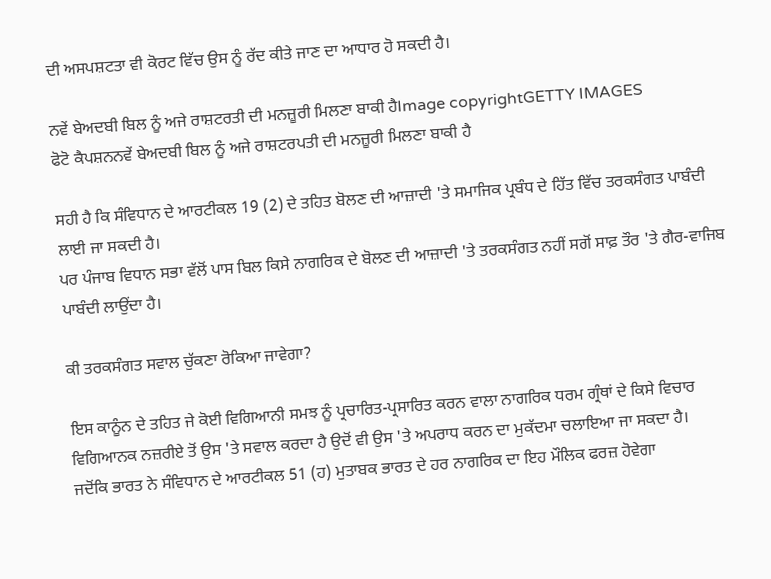ਦੀ ਅਸਪਸ਼ਟਤਾ ਵੀ ਕੋਰਟ ਵਿੱਚ ਉਸ ਨੂੰ ਰੱਦ ਕੀਤੇ ਜਾਣ ਦਾ ਆਧਾਰ ਹੋ ਸਕਦੀ ਹੈ।

ਨਵੇਂ ਬੇਅਦਬੀ ਬਿਲ ਨੂੰ ਅਜੇ ਰਾਸ਼ਟਰਤੀ ਦੀ ਮਨਜ਼ੂਰੀ ਮਿਲਣਾ ਬਾਕੀ ਹੈImage copyrightGETTY IMAGES
ਫੋਟੋ ਕੈਪਸ਼ਨਨਵੇਂ ਬੇਅਦਬੀ ਬਿਲ ਨੂੰ ਅਜੇ ਰਾਸ਼ਟਰਪਤੀ ਦੀ ਮਨਜ਼ੂਰੀ ਮਿਲਣਾ ਬਾਕੀ ਹੈ

ਸਹੀ ਹੈ ਕਿ ਸੰਵਿਧਾਨ ਦੇ ਆਰਟੀਕਲ 19 (2) ਦੇ ਤਹਿਤ ਬੋਲਣ ਦੀ ਆਜ਼ਾਦੀ 'ਤੇ ਸਮਾਜਿਕ ਪ੍ਰਬੰਧ ਦੇ ਹਿੱਤ ਵਿੱਚ ਤਰਕਸੰਗਤ ਪਾਬੰਦੀ ਲਾਈ ਜਾ ਸਕਦੀ ਹੈ।
ਪਰ ਪੰਜਾਬ ਵਿਧਾਨ ਸਭਾ ਵੱਲੋਂ ਪਾਸ ਬਿਲ ਕਿਸੇ ਨਾਗਰਿਕ ਦੇ ਬੋਲਣ ਦੀ ਆਜ਼ਾਦੀ 'ਤੇ ਤਰਕਸੰਗਤ ਨਹੀਂ ਸਗੋਂ ਸਾਫ਼ ਤੌਰ 'ਤੇ ਗੈਰ-ਵਾਜਿਬ ਪਾਬੰਦੀ ਲਾਉਂਦਾ ਹੈ।

ਕੀ ਤਰਕਸੰਗਤ ਸਵਾਲ ਚੁੱਕਣਾ ਰੋਕਿਆ ਜਾਵੇਗਾ?

ਇਸ ਕਾਨੂੰਨ ਦੇ ਤਹਿਤ ਜੇ ਕੋਈ ਵਿਗਿਆਨੀ ਸਮਝ ਨੂੰ ਪ੍ਰਚਾਰਿਤ-ਪ੍ਰਸਾਰਿਤ ਕਰਨ ਵਾਲਾ ਨਾਗਰਿਕ ਧਰਮ ਗ੍ਰੰਥਾਂ ਦੇ ਕਿਸੇ ਵਿਚਾਰ ਵਿਗਿਆਨਕ ਨਜ਼ਰੀਏ ਤੋਂ ਉਸ 'ਤੇ ਸਵਾਲ ਕਰਦਾ ਹੈ ਉਦੋਂ ਵੀ ਉਸ 'ਤੇ ਅਪਰਾਧ ਕਰਨ ਦਾ ਮੁਕੱਦਮਾ ਚਲਾਇਆ ਜਾ ਸਕਦਾ ਹੈ।
ਜਦੋਂਕਿ ਭਾਰਤ ਨੇ ਸੰਵਿਧਾਨ ਦੇ ਆਰਟੀਕਲ 51 (ਹ) ਮੁਤਾਬਕ ਭਾਰਤ ਦੇ ਹਰ ਨਾਗਰਿਕ ਦਾ ਇਹ ਮੌਲਿਕ ਫਰਜ਼ ਹੋਵੇਗਾ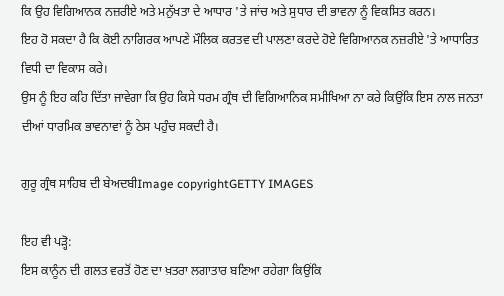ਕਿ ਉਹ ਵਿਗਿਆਨਕ ਨਜ਼ਰੀਏ ਅਤੇ ਮਨੁੱਖਤਾ ਦੇ ਆਧਾਰ 'ਤੇ ਜਾਂਚ ਅਤੇ ਸੁਧਾਰ ਦੀ ਭਾਵਨਾ ਨੂੰ ਵਿਕਸਿਤ ਕਰਨ।
ਇਹ ਹੋ ਸਕਦਾ ਹੈ ਕਿ ਕੋਈ ਨਾਗਿਰਕ ਆਪਣੇ ਮੌਲਿਕ ਕਰਤਵ ਦੀ ਪਾਲਣਾ ਕਰਦੇ ਹੋਏ ਵਿਗਿਆਨਕ ਨਜ਼ਰੀਏ 'ਤੇ ਆਧਾਰਿਤ ਵਿਧੀ ਦਾ ਵਿਕਾਸ ਕਰੇ।
ਉਸ ਨੂੰ ਇਹ ਕਹਿ ਦਿੱਤਾ ਜਾਵੇਗਾ ਕਿ ਉਹ ਕਿਸੇ ਧਰਮ ਗ੍ਰੰਥ ਦੀ ਵਿਗਿਆਨਿਕ ਸਮੀਖਿਆ ਨਾ ਕਰੇ ਕਿਉਂਕਿ ਇਸ ਨਾਲ ਜਨਤਾ ਦੀਆਂ ਧਾਰਮਿਕ ਭਾਵਨਾਵਾਂ ਨੂੰ ਠੇਸ ਪਹੁੰਚ ਸਕਦੀ ਹੈ।

ਗੁਰੂ ਗ੍ਰੰਥ ਸਾਹਿਬ ਦੀ ਬੇਅਦਬੀImage copyrightGETTY IMAGES

ਇਹ ਵੀ ਪੜ੍ਹੋ:
ਇਸ ਕਾਨੂੰਨ ਦੀ ਗਲਤ ਵਰਤੋਂ ਹੋਣ ਦਾ ਖ਼ਤਰਾ ਲਗਾਤਾਰ ਬਣਿਆ ਰਹੇਗਾ ਕਿਉਂਕਿ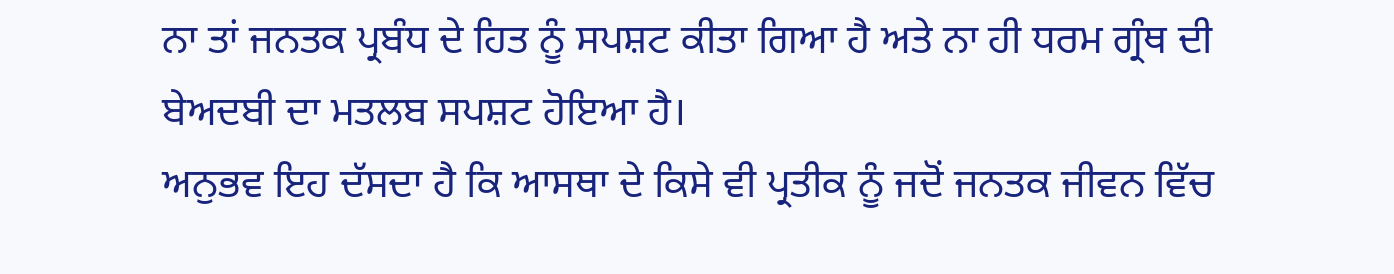ਨਾ ਤਾਂ ਜਨਤਕ ਪ੍ਰਬੰਧ ਦੇ ਹਿਤ ਨੂੰ ਸਪਸ਼ਟ ਕੀਤਾ ਗਿਆ ਹੈ ਅਤੇ ਨਾ ਹੀ ਧਰਮ ਗ੍ਰੰਥ ਦੀ ਬੇਅਦਬੀ ਦਾ ਮਤਲਬ ਸਪਸ਼ਟ ਹੋਇਆ ਹੈ।
ਅਨੁਭਵ ਇਹ ਦੱਸਦਾ ਹੈ ਕਿ ਆਸਥਾ ਦੇ ਕਿਸੇ ਵੀ ਪ੍ਰਤੀਕ ਨੂੰ ਜਦੋਂ ਜਨਤਕ ਜੀਵਨ ਵਿੱਚ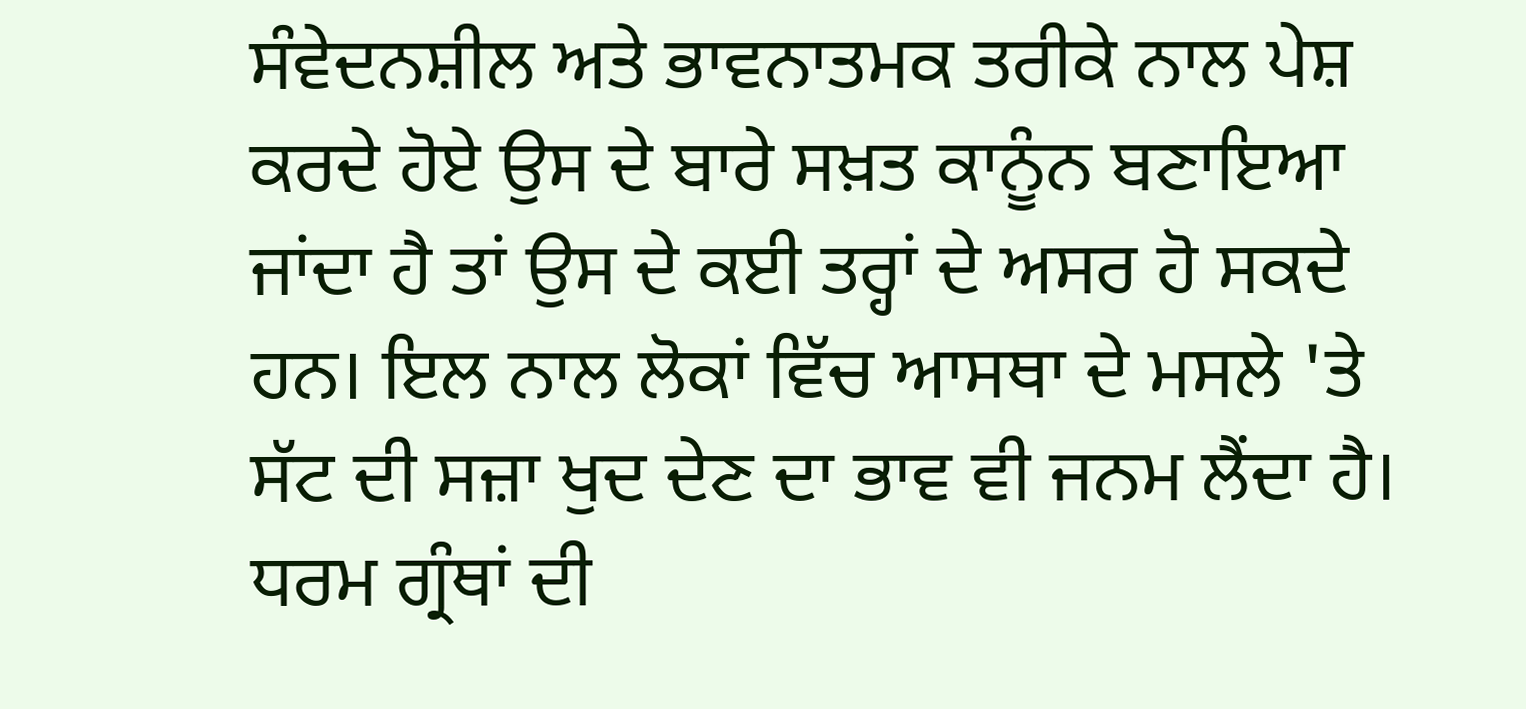ਸੰਵੇਦਨਸ਼ੀਲ ਅਤੇ ਭਾਵਨਾਤਮਕ ਤਰੀਕੇ ਨਾਲ ਪੇਸ਼ ਕਰਦੇ ਹੋਏ ਉਸ ਦੇ ਬਾਰੇ ਸਖ਼ਤ ਕਾਨੂੰਨ ਬਣਾਇਆ ਜਾਂਦਾ ਹੈ ਤਾਂ ਉਸ ਦੇ ਕਈ ਤਰ੍ਹਾਂ ਦੇ ਅਸਰ ਹੋ ਸਕਦੇ ਹਨ। ਇਲ ਨਾਲ ਲੋਕਾਂ ਵਿੱਚ ਆਸਥਾ ਦੇ ਮਸਲੇ 'ਤੇ ਸੱਟ ਦੀ ਸਜ਼ਾ ਖੁਦ ਦੇਣ ਦਾ ਭਾਵ ਵੀ ਜਨਮ ਲੈਂਦਾ ਹੈ।
ਧਰਮ ਗ੍ਰੰਥਾਂ ਦੀ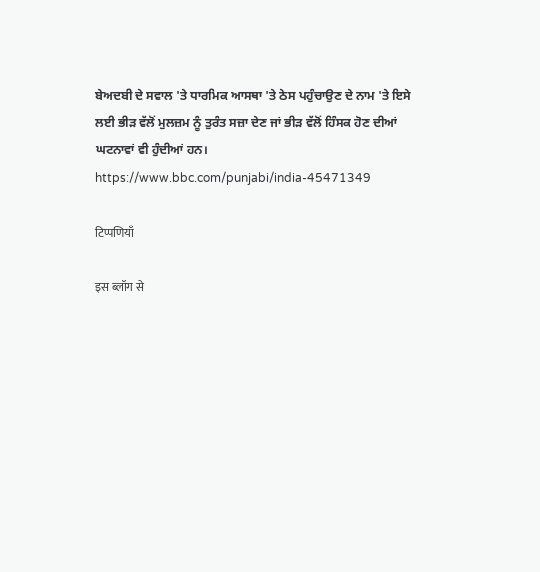ਬੇਅਦਬੀ ਦੇ ਸਵਾਲ 'ਤੇ ਧਾਰਮਿਕ ਆਸਥਾ 'ਤੇ ਠੇਸ ਪਹੁੰਚਾਉਣ ਦੇ ਨਾਮ 'ਤੇ ਇਸੇ ਲਈ ਭੀੜ ਵੱਲੋਂ ਮੁਲਜ਼ਮ ਨੂੰ ਤੁਰੰਤ ਸਜ਼ਾ ਦੇਣ ਜਾਂ ਭੀੜ ਵੱਲੋਂ ਹਿੰਸਕ ਹੋਣ ਦੀਆਂ ਘਟਨਾਵਾਂ ਵੀ ਹੁੰਦੀਆਂ ਹਨ।
https://www.bbc.com/punjabi/india-45471349

टिप्पणियाँ

इस ब्लॉग से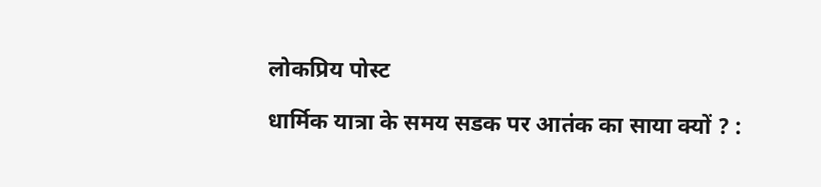लोकप्रिय पोस्ट

धार्मिक यात्रा के समय सडक पर आतंक का साया क्यों ? :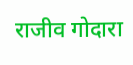राजीव गोदारा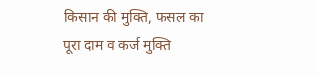किसान की मुक्ति, फसल का पूरा दाम व कर्ज मुक्ति